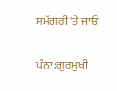ਸਮੱਗਰੀ 'ਤੇ ਜਾਓ

ਪੰਨਾ:ਗੁਰਮੁਖੀ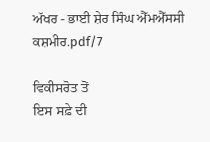ਅੱਖਰ - ਭਾਈ ਸ਼ੇਰ ਸਿੰਘ ਐੱਮਐੱਸਸੀ ਕਸ਼ਮੀਰ.pdf/7

ਵਿਕੀਸਰੋਤ ਤੋਂ
ਇਸ ਸਫ਼ੇ ਦੀ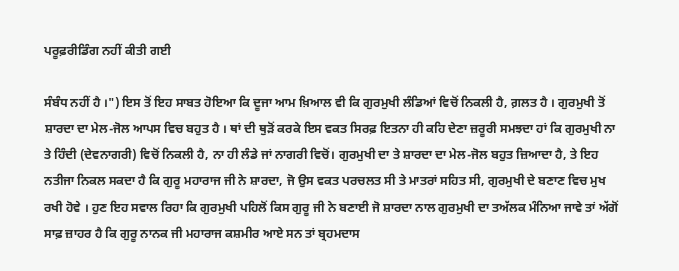ਪਰੂਫ਼ਰੀਡਿੰਗ ਨਹੀਂ ਕੀਤੀ ਗਈ

ਸੰਬੰਧ ਨਹੀਂ ਹੈ ।") ਇਸ ਤੋਂ ਇਹ ਸਾਬਤ ਹੋਇਆ ਕਿ ਦੂਜਾ ਆਮ ਖ਼ਿਆਲ ਵੀ ਕਿ ਗੁਰਮੁਖੀ ਲੰਡਿਆਂ ਵਿਚੋਂ ਨਿਕਲੀ ਹੈ, ਗ਼ਲਤ ਹੈ । ਗੁਰਮੁਖੀ ਤੋਂ ਸ਼ਾਰਦਾ ਦਾ ਮੇਲ-ਜੋਲ ਆਪਸ ਵਿਚ ਬਹੁਤ ਹੈ । ਥਾਂ ਦੀ ਥੁੜੋਂ ਕਰਕੇ ਇਸ ਵਕਤ ਸਿਰਫ਼ ਇਤਨਾ ਹੀ ਕਹਿ ਦੇਣਾ ਜ਼ਰੂਰੀ ਸਮਝਦਾ ਹਾਂ ਕਿ ਗੁਰਮੁਖੀ ਨਾ ਤੇ ਹਿੰਦੀ (ਦੇਵਨਾਗਰੀ) ਵਿਚੋਂ ਨਿਕਲੀ ਹੈ, ਨਾ ਹੀ ਲੰਡੇ ਜਾਂ ਨਾਗਰੀ ਵਿਚੋਂ। ਗੁਰਮੁਖੀ ਦਾ ਤੇ ਸ਼ਾਰਦਾ ਦਾ ਮੇਲ-ਜੋਲ ਬਹੁਤ ਜ਼ਿਆਦਾ ਹੈ, ਤੇ ਇਹ ਨਤੀਜਾ ਨਿਕਲ ਸਕਦਾ ਹੈ ਕਿ ਗੁਰੂ ਮਹਾਰਾਜ ਜੀ ਨੇ ਸ਼ਾਰਦਾ, ਜੋ ਉਸ ਵਕਤ ਪਰਚਲਤ ਸੀ ਤੇ ਮਾਤਰਾਂ ਸਹਿਤ ਸੀ, ਗੁਰਮੁਖੀ ਦੇ ਬਣਾਣ ਵਿਚ ਮੁਖ ਰਖੀ ਹੋਵੇ । ਹੁਣ ਇਹ ਸਵਾਲ ਰਿਹਾ ਕਿ ਗੁਰਮੁਖੀ ਪਹਿਲੋਂ ਕਿਸ ਗੁਰੂ ਜੀ ਨੇ ਬਣਾਈ ਜੋ ਸ਼ਾਰਦਾ ਨਾਲ ਗੁਰਮੁਖੀ ਦਾ ਤਅੱਲਕ ਮੰਨਿਆ ਜਾਵੇ ਤਾਂ ਅੱਗੋਂ ਸਾਫ਼ ਜ਼ਾਹਰ ਹੈ ਕਿ ਗੁਰੂ ਨਾਨਕ ਜੀ ਮਹਾਰਾਜ ਕਸ਼ਮੀਰ ਆਏ ਸਨ ਤਾਂ ਬ੍ਰਹਮਦਾਸ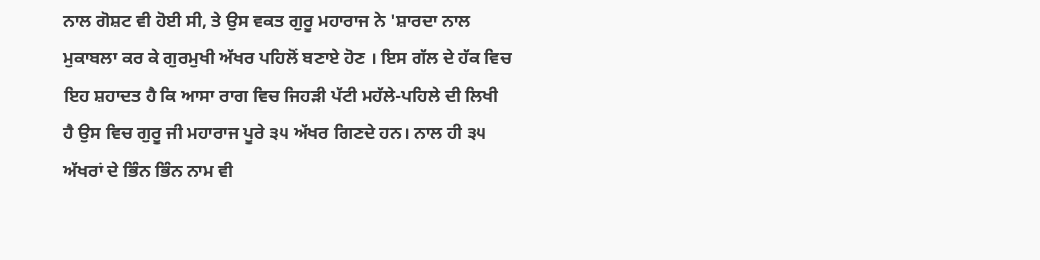ਨਾਲ ਗੋਸ਼ਟ ਵੀ ਹੋਈ ਸੀ, ਤੇ ਉਸ ਵਕਤ ਗੁਰੂ ਮਹਾਰਾਜ ਨੇ 'ਸ਼ਾਰਦਾ ਨਾਲ ਮੁਕਾਬਲਾ ਕਰ ਕੇ ਗੁਰਮੁਖੀ ਅੱਖਰ ਪਹਿਲੋਂ ਬਣਾਏ ਹੋਣ । ਇਸ ਗੱਲ ਦੇ ਹੱਕ ਵਿਚ ਇਹ ਸ਼ਹਾਦਤ ਹੈ ਕਿ ਆਸਾ ਰਾਗ ਵਿਚ ਜਿਹੜੀ ਪੱਟੀ ਮਹੱਲੇ-ਪਹਿਲੇ ਦੀ ਲਿਖੀ ਹੈ ਉਸ ਵਿਚ ਗੁਰੂ ਜੀ ਮਹਾਰਾਜ ਪੂਰੇ ੩੫ ਅੱਖਰ ਗਿਣਦੇ ਹਨ। ਨਾਲ ਹੀ ੩੫ ਅੱਖਰਾਂ ਦੇ ਭਿੰਨ ਭਿੰਨ ਨਾਮ ਵੀ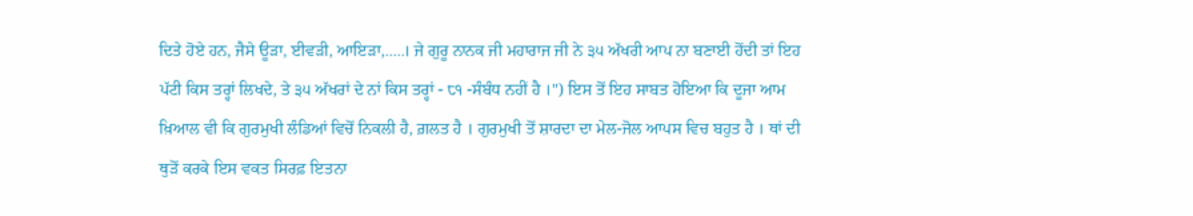ਦਿਤੇ ਹੋਏ ਹਨ, ਜੈਸੇ ਊੜਾ, ਈਵੜੀ, ਆਇੜਾ,.....। ਜੇ ਗੁਰੂ ਨਾਨਕ ਜੀ ਮਹਾਰਾਜ ਜੀ ਨੇ ੩੫ ਅੱਖਰੀ ਆਪ ਨਾ ਬਣਾਈ ਹੋਂਦੀ ਤਾਂ ਇਹ ਪੱਟੀ ਕਿਸ ਤਰ੍ਹਾਂ ਲਿਖਦੇ, ਤੇ ੩੫ ਅੱਖਰਾਂ ਦੇ ਨਾਂ ਕਿਸ ਤਰ੍ਹਾਂ - ੮੧ -ਸੰਬੰਧ ਨਹੀਂ ਹੈ ।") ਇਸ ਤੋਂ ਇਹ ਸਾਬਤ ਹੋਇਆ ਕਿ ਦੂਜਾ ਆਮ ਖ਼ਿਆਲ ਵੀ ਕਿ ਗੁਰਮੁਖੀ ਲੰਡਿਆਂ ਵਿਚੋਂ ਨਿਕਲੀ ਹੈ, ਗ਼ਲਤ ਹੈ । ਗੁਰਮੁਖੀ ਤੋਂ ਸ਼ਾਰਦਾ ਦਾ ਮੇਲ-ਜੋਲ ਆਪਸ ਵਿਚ ਬਹੁਤ ਹੈ । ਥਾਂ ਦੀ ਥੁੜੋਂ ਕਰਕੇ ਇਸ ਵਕਤ ਸਿਰਫ਼ ਇਤਨਾ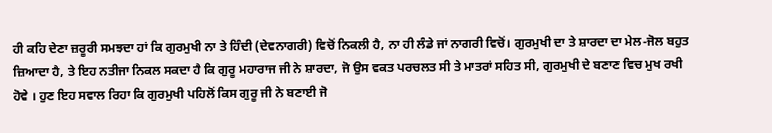ਹੀ ਕਹਿ ਦੇਣਾ ਜ਼ਰੂਰੀ ਸਮਝਦਾ ਹਾਂ ਕਿ ਗੁਰਮੁਖੀ ਨਾ ਤੇ ਹਿੰਦੀ (ਦੇਵਨਾਗਰੀ) ਵਿਚੋਂ ਨਿਕਲੀ ਹੈ, ਨਾ ਹੀ ਲੰਡੇ ਜਾਂ ਨਾਗਰੀ ਵਿਚੋਂ। ਗੁਰਮੁਖੀ ਦਾ ਤੇ ਸ਼ਾਰਦਾ ਦਾ ਮੇਲ-ਜੋਲ ਬਹੁਤ ਜ਼ਿਆਦਾ ਹੈ, ਤੇ ਇਹ ਨਤੀਜਾ ਨਿਕਲ ਸਕਦਾ ਹੈ ਕਿ ਗੁਰੂ ਮਹਾਰਾਜ ਜੀ ਨੇ ਸ਼ਾਰਦਾ, ਜੋ ਉਸ ਵਕਤ ਪਰਚਲਤ ਸੀ ਤੇ ਮਾਤਰਾਂ ਸਹਿਤ ਸੀ, ਗੁਰਮੁਖੀ ਦੇ ਬਣਾਣ ਵਿਚ ਮੁਖ ਰਖੀ ਹੋਵੇ । ਹੁਣ ਇਹ ਸਵਾਲ ਰਿਹਾ ਕਿ ਗੁਰਮੁਖੀ ਪਹਿਲੋਂ ਕਿਸ ਗੁਰੂ ਜੀ ਨੇ ਬਣਾਈ ਜੋ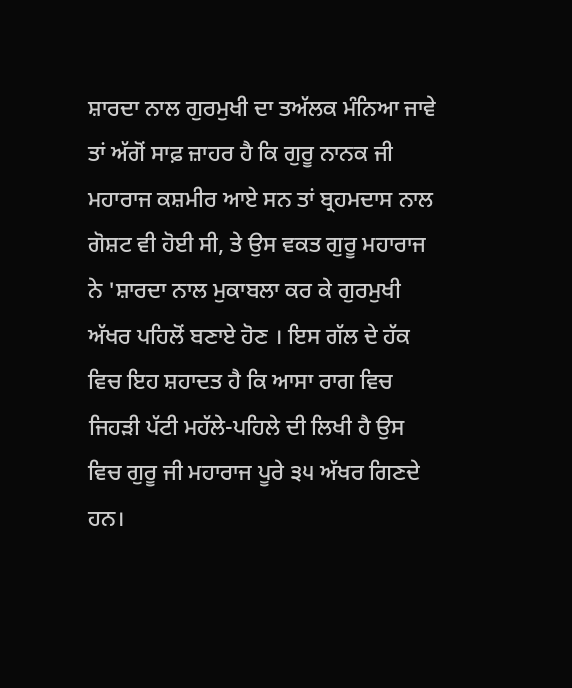ਸ਼ਾਰਦਾ ਨਾਲ ਗੁਰਮੁਖੀ ਦਾ ਤਅੱਲਕ ਮੰਨਿਆ ਜਾਵੇ ਤਾਂ ਅੱਗੋਂ ਸਾਫ਼ ਜ਼ਾਹਰ ਹੈ ਕਿ ਗੁਰੂ ਨਾਨਕ ਜੀ ਮਹਾਰਾਜ ਕਸ਼ਮੀਰ ਆਏ ਸਨ ਤਾਂ ਬ੍ਰਹਮਦਾਸ ਨਾਲ ਗੋਸ਼ਟ ਵੀ ਹੋਈ ਸੀ, ਤੇ ਉਸ ਵਕਤ ਗੁਰੂ ਮਹਾਰਾਜ ਨੇ 'ਸ਼ਾਰਦਾ ਨਾਲ ਮੁਕਾਬਲਾ ਕਰ ਕੇ ਗੁਰਮੁਖੀ ਅੱਖਰ ਪਹਿਲੋਂ ਬਣਾਏ ਹੋਣ । ਇਸ ਗੱਲ ਦੇ ਹੱਕ ਵਿਚ ਇਹ ਸ਼ਹਾਦਤ ਹੈ ਕਿ ਆਸਾ ਰਾਗ ਵਿਚ ਜਿਹੜੀ ਪੱਟੀ ਮਹੱਲੇ-ਪਹਿਲੇ ਦੀ ਲਿਖੀ ਹੈ ਉਸ ਵਿਚ ਗੁਰੂ ਜੀ ਮਹਾਰਾਜ ਪੂਰੇ ੩੫ ਅੱਖਰ ਗਿਣਦੇ ਹਨ।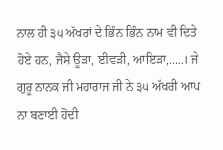ਨਾਲ ਹੀ ੩੫ ਅੱਖਰਾਂ ਦੇ ਭਿੰਨ ਭਿੰਨ ਨਾਮ ਵੀ ਦਿਤੇ ਹੋਏ ਹਨ, ਜੈਸੇ ਊੜਾ, ਈਵੜੀ, ਆਇੜਾ,.....। ਜੇ ਗੁਰੂ ਨਾਨਕ ਜੀ ਮਹਾਰਾਜ ਜੀ ਨੇ ੩੫ ਅੱਖਰੀ ਆਪ ਨਾ ਬਣਾਈ ਹੋਂਦੀ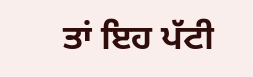ਤਾਂ ਇਹ ਪੱਟੀ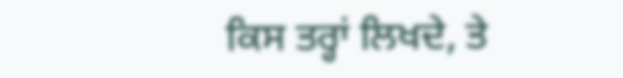ਕਿਸ ਤਰ੍ਹਾਂ ਲਿਖਦੇ, ਤੇ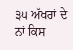੩੫ ਅੱਖਰਾਂ ਦੇ ਨਾਂ ਕਿਸ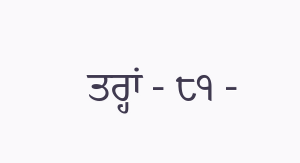ਤਰ੍ਹਾਂ - ੮੧ -